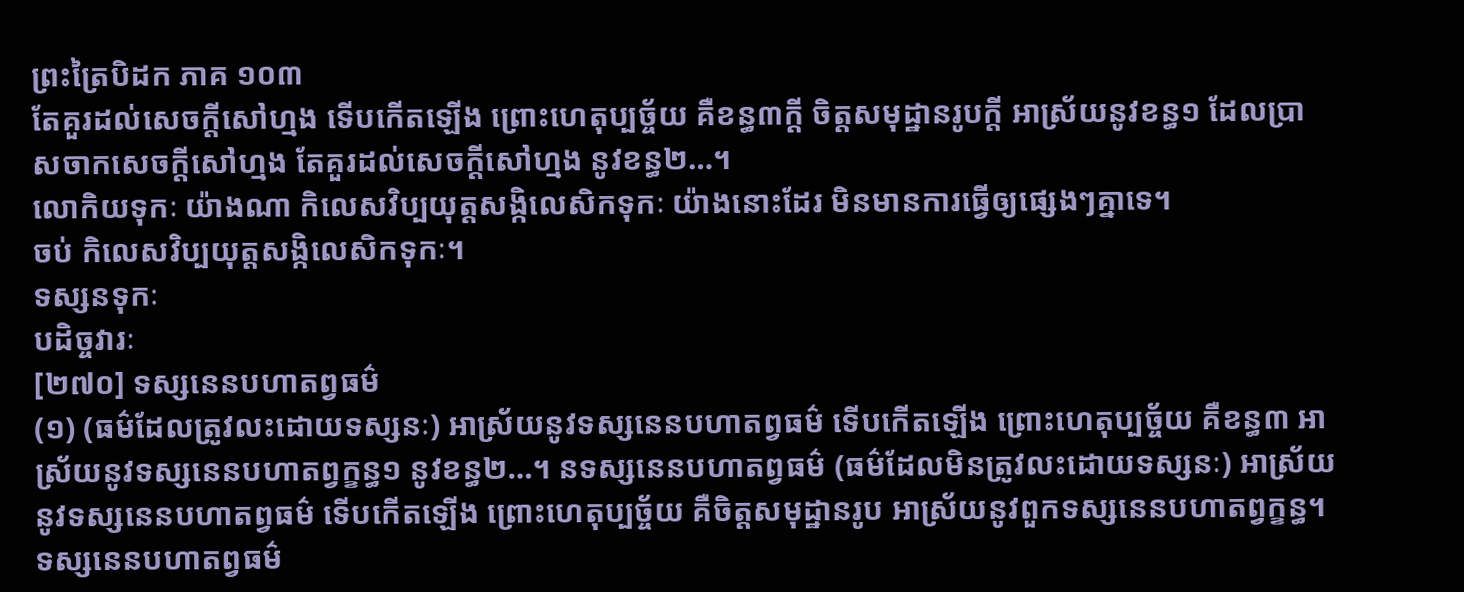ព្រះត្រៃបិដក ភាគ ១០៣
តែគួរដល់សេចក្តីសៅហ្មង ទើបកើតឡើង ព្រោះហេតុប្បច្ច័យ គឺខន្ធ៣ក្តី ចិត្តសមុដ្ឋានរូបក្តី អាស្រ័យនូវខន្ធ១ ដែលប្រាសចាកសេចក្តីសៅហ្មង តែគួរដល់សេចក្តីសៅហ្មង នូវខន្ធ២…។
លោកិយទុកៈ យ៉ាងណា កិលេសវិប្បយុត្តសង្កិលេសិកទុកៈ យ៉ាងនោះដែរ មិនមានការធ្វើឲ្យផ្សេងៗគ្នាទេ។
ចប់ កិលេសវិប្បយុត្តសង្កិលេសិកទុកៈ។
ទស្សនទុកៈ
បដិច្ចវារៈ
[២៧០] ទស្សនេនបហាតព្វធម៌
(១) (ធម៌ដែលត្រូវលះដោយទស្សនៈ) អាស្រ័យនូវទស្សនេនបហាតព្វធម៌ ទើបកើតឡើង ព្រោះហេតុប្បច្ច័យ គឺខន្ធ៣ អាស្រ័យនូវទស្សនេនបហាតព្វក្ខន្ធ១ នូវខន្ធ២…។ នទស្សនេនបហាតព្វធម៌ (ធម៌ដែលមិនត្រូវលះដោយទស្សនៈ) អាស្រ័យនូវទស្សនេនបហាតព្វធម៌ ទើបកើតឡើង ព្រោះហេតុប្បច្ច័យ គឺចិត្តសមុដ្ឋានរូប អាស្រ័យនូវពួកទស្សនេនបហាតព្វក្ខន្ធ។ ទស្សនេនបហាតព្វធម៌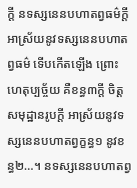ក្តី នទស្សនេនបហាតព្វធម៌ក្តី អាស្រ័យនូវទស្សនេនបហាតព្វធម៌ ទើបកើតឡើង ព្រោះហេតុប្បច្ច័យ គឺខន្ធ៣ក្តី ចិត្តសមុដ្ឋានរូបក្តី អាស្រ័យនូវទស្សនេនបហាតព្វក្ខន្ធ១ នូវខន្ធ២…។ នទស្សនេនបហាតព្វ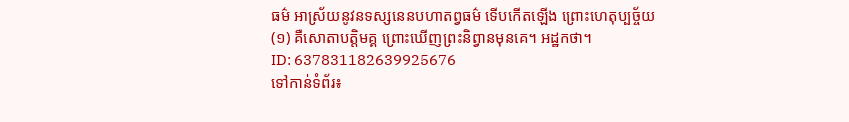ធម៌ អាស្រ័យនូវនទស្សនេនបហាតព្វធម៌ ទើបកើតឡើង ព្រោះហេតុប្បច្ច័យ
(១) គឺសោតាបត្តិមគ្គ ព្រោះឃើញព្រះនិព្វានមុនគេ។ អដ្ឋកថា។
ID: 637831182639925676
ទៅកាន់ទំព័រ៖